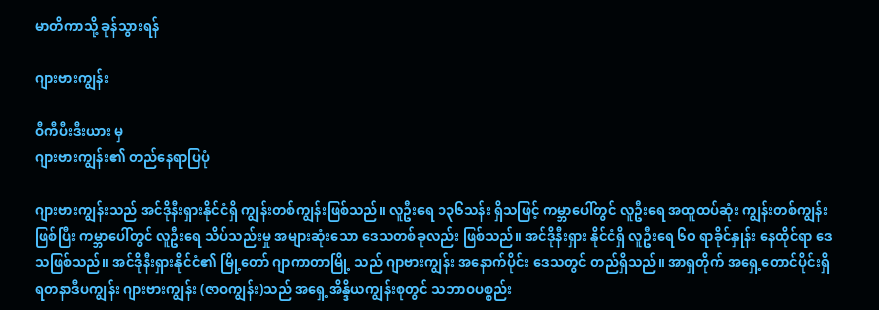မာတိကာသို့ ခုန်သွားရန်

ဂျားဗားကျွန်း

ဝီကီပီးဒီးယား မှ
ဂျားဗားကျွန်း၏ တည်နေရာပြပုံ

ဂျားဗားကျွန်းသည် အင်ဒိုနီးရှားနိုင်ငံရှိ ကျွန်းတစ်ကျွန်းဖြစ်သည်။ လူဦးရေ ၁၃၆သန်း ရှိသဖြင့် ကမ္ဘာပေါ်တွင် လူဦးရေ အထူထပ်ဆုံး ကျွန်းတစ်ကျွန်း ဖြစ်ပြီး ကမ္ဘာပေါ်တွင် လူဦးရေ သိပ်သည်းမှု အများဆုံးသော ဒေသတစ်ခုလည်း ဖြစ်သည်။ အင်ဒိုနီးရှား နိုင်ငံရှိ လူဦးရေ ၆၀ ရာခိုင်နှုန်း နေထိုင်ရာ ဒေသဖြစ်သည်။ အင်ဒိုနီးရှားနိုင်ငံ၏ မြို့တော် ဂျာကာတာမြို့ သည် ဂျာဗားကျွန်း အနောက်ပိုင်း ဒေသတွင် တည်ရှိသည်။ အာရှတိုက် အရှေ့တောင်ပိုင်းရှိ ရတနာဒီပကျွန်း ဂျားဗားကျွန်း (ဇာဝကျွန်း)သည် အရှေ့အိန္ဒိယကျွန်းစုတွင် သဘာဝပစ္စည်း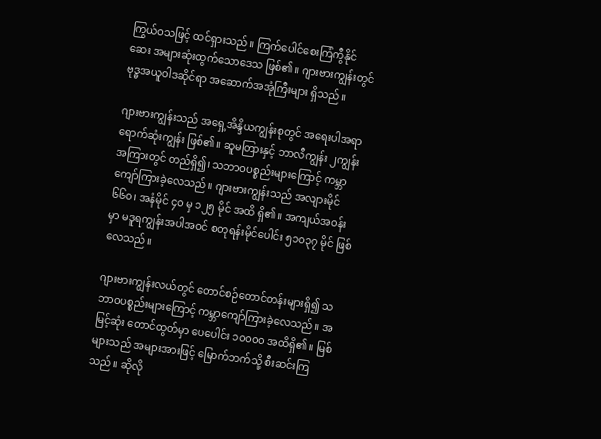ကြွယ်ဝသဖြင့် ထင်ရှားသည်။ ကြက်ပေါင်စေးကြံကွီနိုင်ဆေး အများဆုံးထွက်သောဒေသ ဖြစ်၏။ ဂျားဗားကျွန်းတွင် ဗုဒ္ဓအယူဝါဒဆိုင်ရာ အဆောက်အအုံကြီးများ ရှိသည်။

ဂျားဗားကျွန်းသည် အရှေ့အိန္ဒိယကျွန်းစုတွင် အရေးပါအရာရောက်ဆုံးကျွန်း ဖြစ်၏။ ဆူမတြားနှင့် ဘာလီကျွန်း ၂ကျွန်းအကြားတွင် တည်ရှိ၍၊ သဘာဝပစ္စည်းများကြောင့် ကမ္ဘာကျော်ကြားခဲ့လေသည်။ ဂျားဗားကျွန်းသည် အလျားမိုင် ၆၆၀၊ အနံမိုင် ၄၀ မှ ၁၂၅ မိုင် အထိ ရှိ၏။ အကျယ်အဝန်းမှာ မဒူရကျွန်းအပါအဝင် စတုရန်းမိုင်ပေါင်း ၅၁၀၃၇ မိုင် ဖြစ်လေသည်။

ဂျားဗားကျွန်းလယ်တွင် တောင်စဉ်တောင်တန်းများရှိ၍ သဘာဝပစ္စည်းများကြောင့် ကမ္ဘာကျော်ကြားခဲ့လေသည်။ အမြင့်ဆုံး တောင်ထွတ်မှာ ပေပေါင်း ၁၀၀၀၀ အထိရှိ၏။ မြစ်များသည် အများအားဖြင့် မြောက်ဘက်သို့ စီးဆင်းကြသည်။ ဆိုလို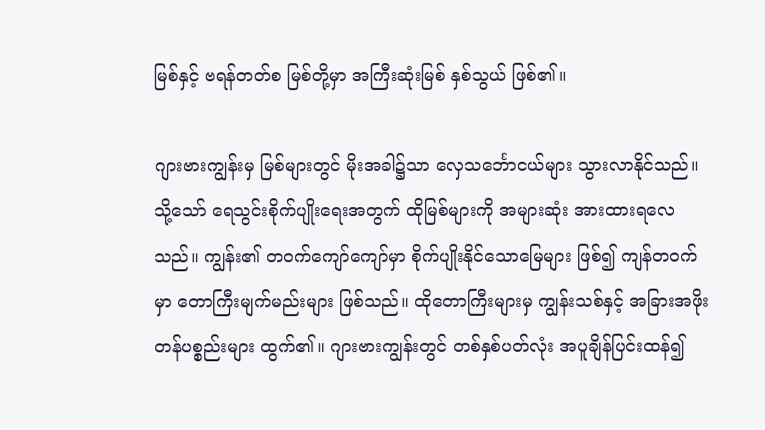မြစ်နှင့် ဗရန်တတ်စ မြစ်တို့မှာ အကြီးဆုံးမြစ် နှစ်သွယ် ဖြစ်၏။

ဂျားဗားကျွန်းမှ မြစ်များတွင် မိုးအခါ၌သာ လှေသင်္ဘောငယ်များ သွားလာနိုင်သည်။ သို့သော် ရေသွင်းစိုက်ပျိုးရေးအတွက် ထိုမြစ်များကို အများဆုံး အားထားရလေသည်။ ကျွန်း၏ တဝက်ကျော်ကျော်မှာ စိုက်ပျိုးနိုင်သောမြေများ ဖြစ်၍ ကျန်တဝက်မှာ တောကြီးမျက်မည်းများ ဖြစ်သည်။ ထိုတောကြီးများမှ ကျွန်းသစ်နှင့် အခြားအဖိုးတန်ပစ္စည်းများ ထွက်၏။ ဂျားဗားကျွန်းတွင် တစ်နှစ်ပတ်လုံး အပူချိန်ပြင်းထန်၍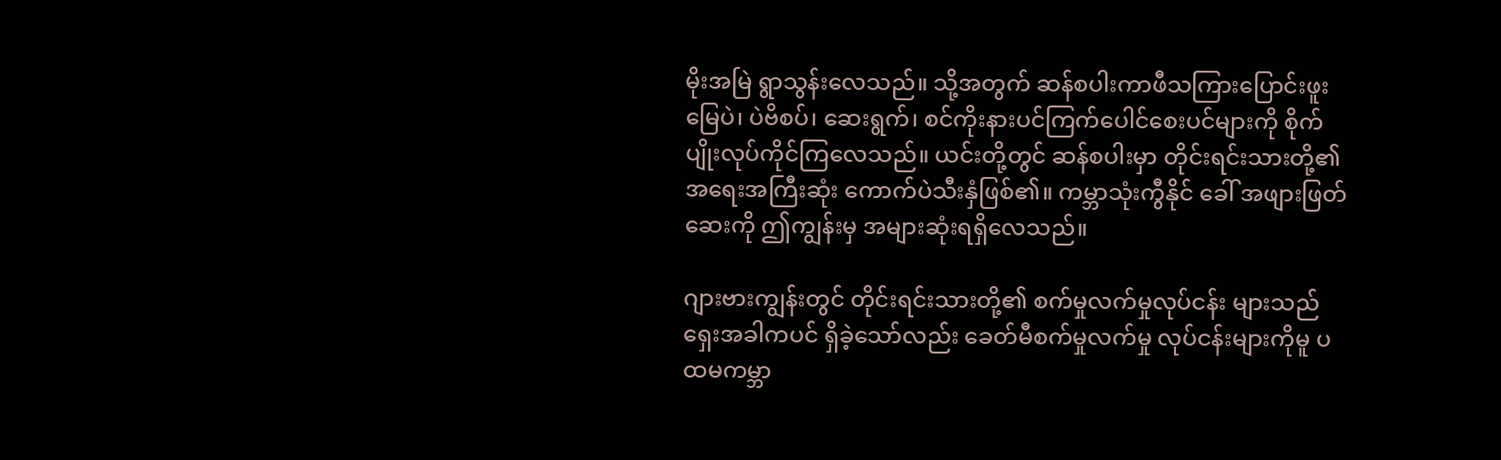မိုးအမြဲ ရွာသွန်းလေသည်။ သို့အတွက် ဆန်စပါးကာဖီသကြားပြောင်းဖူးမြေပဲ၊ ပဲဗိစပ်၊ ဆေးရွက်၊ စင်ကိုးနားပင်ကြက်ပေါင်စေးပင်များကို စိုက်ပျိုးလုပ်ကိုင်ကြလေသည်။ ယင်းတို့တွင် ဆန်စပါးမှာ တိုင်းရင်းသားတို့၏ အရေးအကြီးဆုံး ကောက်ပဲသီးနှံဖြစ်၏။ ကမ္ဘာသုံးကွီနိုင် ခေါ် အဖျားဖြတ်ဆေးကို ဤကျွန်းမှ အများဆုံးရရှိလေသည်။

ဂျားဗားကျွန်းတွင် တိုင်းရင်းသားတို့၏ စက်မှုလက်မှုလုပ်ငန်း များသည် ရှေးအခါကပင် ရှိခဲ့သော်လည်း ခေတ်မီစက်မှုလက်မှု လုပ်ငန်းများကိုမူ ပထမကမ္ဘာ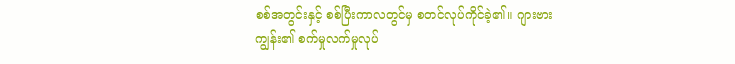စစ်အတွင်းနှင့် စစ်ပြီးကာလတွင်မှ စတင်လုပ်ကိုင်ခဲ့၏။ ဂျားဗားကျွန်း၏ စက်မှုလက်မှုလုပ်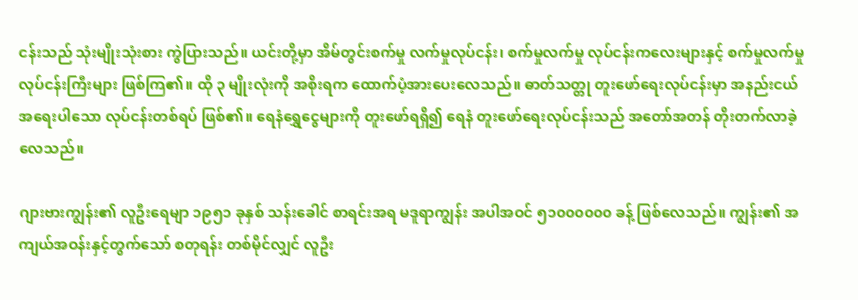ငန်းသည် သုံးမျိုးသုံးစား ကွဲပြားသည်။ ယင်းတို့မှာ အိမ်တွင်းစက်မှု လက်မှုလုပ်ငန်း၊ စက်မှုလက်မှု လုပ်ငန်းကလေးများနှင့် စက်မှုလက်မှုလုပ်ငန်းကြီးများ ဖြစ်ကြ၏။ ထို ၃ မျိုးလုံးကို အစိုးရက ထောက်ပံ့အားပေးလေသည်။ ဓာတ်သတ္တု တူးဖော်ရေးလုပ်ငန်းမှာ အနည်းငယ်အရေးပါသော လုပ်ငန်းတစ်ရပ် ဖြစ်၏။ ရေနံရွှေငွေများကို တူးဖော်ရရှိ၍ ရေနံ တူးဖော်ရေးလုပ်ငန်းသည် အတော်အတန် တိုးတက်လာခဲ့လေသည်။

ဂျားဗားကျွန်း၏ လူဦးရေမျာ ၁၉၅၁ ခုနှစ် သန်းခေါင် စာရင်းအရ မဒူရာကျွန်း အပါအဝင် ၅၁၀၀၀၀၀၀ ခန့် ဖြစ်လေသည်။ ကျွန်း၏ အကျယ်အဝန်းနှင့်တွက်သော် စတုရန်း တစ်မိုင်လျှင် လူဦး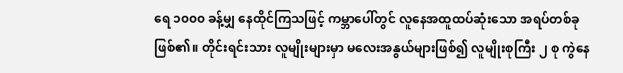ရေ ၁၀၀၀ ခန့်မျှ နေထိုင်ကြသဖြင့် ကမ္ဘာပေါ်တွင် လူနေအထူထပ်ဆုံးသော အရပ်တစ်ခုဖြစ်၏။ တိုင်းရင်းသား လူမျိုးများမှာ မလေးအနွယ်များဖြစ်၍ လူမျိုးစုကြီး ၂ စု ကွဲနေ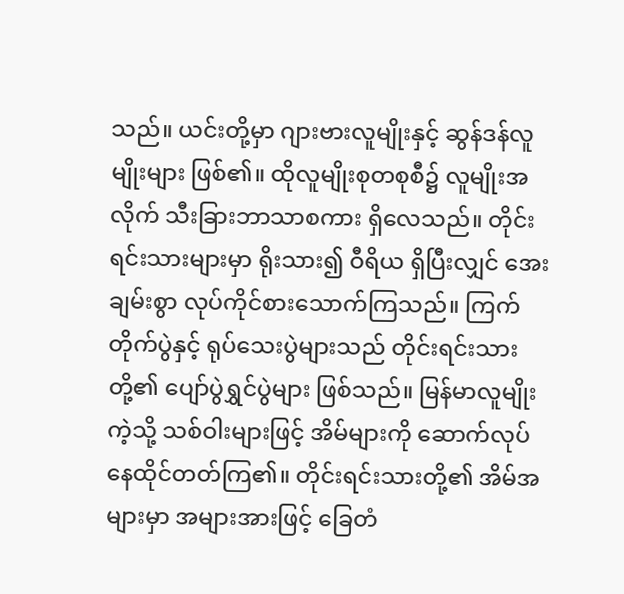သည်။ ယင်းတို့မှာ ဂျားဗားလူမျိုးနှင့် ဆွန်ဒန်လူမျိုးများ ဖြစ်၏။ ထိုလူမျိုးစုတစုစီ၌ လူမျိုးအလိုက် သီးခြားဘာသာစကား ရှိလေသည်။ တိုင်းရင်းသားများမှာ ရိုးသား၍ ဝီရိယ ရှိပြီးလျှင် အေးချမ်းစွာ လုပ်ကိုင်စားသောက်ကြသည်။ ကြက်တိုက်ပွဲနှင့် ရုပ်သေးပွဲများသည် တိုင်းရင်းသားတို့၏ ပျော်ပွဲရွှင်ပွဲများ ဖြစ်သည်။ မြန်မာလူမျိုးကဲ့သို့ သစ်ဝါးများဖြင့် အိမ်များကို ဆောက်လုပ်နေထိုင်တတ်ကြ၏။ တိုင်းရင်းသားတို့၏ အိမ်အများမှာ အများအားဖြင့် ခြေတံ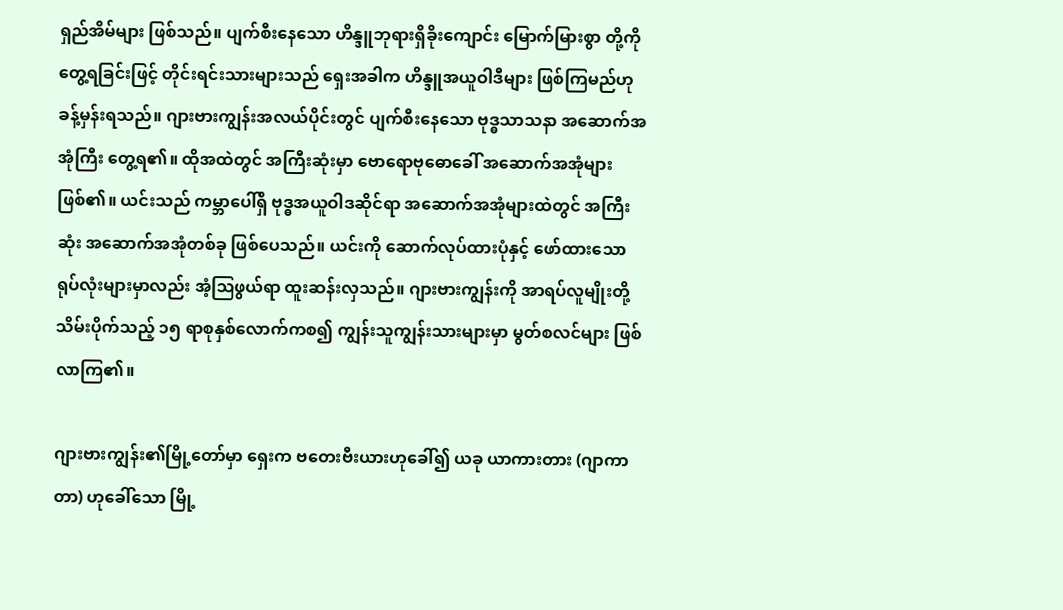ရှည်အိမ်များ ဖြစ်သည်။ ပျက်စီးနေသော ဟိန္ဒူဘုရားရှိခိုးကျောင်း မြောက်မြားစွာ တို့ကို တွေ့ရခြင်းဖြင့် တိုင်းရင်းသားများသည် ရှေးအခါက ဟိန္ဒူအယူဝါဒီများ ဖြစ်ကြမည်ဟု ခန့်မှန်းရသည်။ ဂျားဗားကျွန်းအလယ်ပိုင်းတွင် ပျက်စီးနေသော ဗုဒ္ဓသာသနာ အဆောက်အအုံကြီး တွေ့ရ၏။ ထိုအထဲတွင် အကြီးဆုံးမှာ ဗောရောဗုဓောခေါ် အဆောက်အအုံများ ဖြစ်၏။ ယင်းသည် ကမ္ဘာပေါ်ရှိ ဗုဒ္ဓအယူဝါဒဆိုင်ရာ အဆောက်အအုံများထဲတွင် အကြီးဆုံး အဆောက်အအုံတစ်ခု ဖြစ်ပေသည်။ ယင်းကို ဆောက်လုပ်ထားပုံနှင့် ဖော်ထားသော ရုပ်လုံးများမှာလည်း အံ့ဩဖွယ်ရာ ထူးဆန်းလှသည်။ ဂျားဗားကျွန်းကို အာရပ်လူမျိုးတို့ သိမ်းပိုက်သည့် ၁၅ ရာစုနှစ်လောက်ကစ၍ ကျွန်းသူကျွန်းသားများမှာ မွတ်စလင်များ ဖြစ်လာကြ၏။

ဂျားဗားကျွန်း၏မြို့တော်မှာ ရှေးက ဗတေးဗီးယားဟုခေါ်၍ ယခု ယာကားတား (ဂျာကာတာ) ဟုခေါ်သော မြို့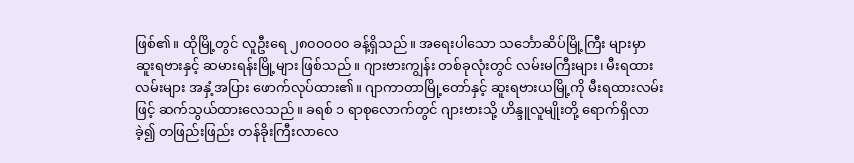ဖြစ်၏။ ထိုမြို့တွင် လူဦးရေ ၂၈၀၀၀၀၀ ခန့်ရှိသည်။ အရေးပါသော သင်္ဘောဆိပ်မြို့ကြီး များမှာ ဆူးရဗားနှင့် ဆမားရန်းမြို့များ ဖြစ်သည်။ ဂျားဗားကျွန်း တစ်ခုလုံးတွင် လမ်းမကြီးများ၊ မီးရထားလမ်းများ အနှံ့အပြား ဖောက်လုပ်ထား၏။ ဂျာကာတာမြို့တော်နှင့် ဆူးရဗားယမြို့ကို မီးရထားလမ်းဖြင့် ဆက်သွယ်ထားလေသည်။ ခရစ် ၁ ရာစုလောက်တွင် ဂျားဗားသို့ ဟိန္ဒူလူမျိုးတို့ ရောက်ရှိလာခဲ့၍ တဖြည်းဖြည်း တန်ခိုးကြီးလာလေ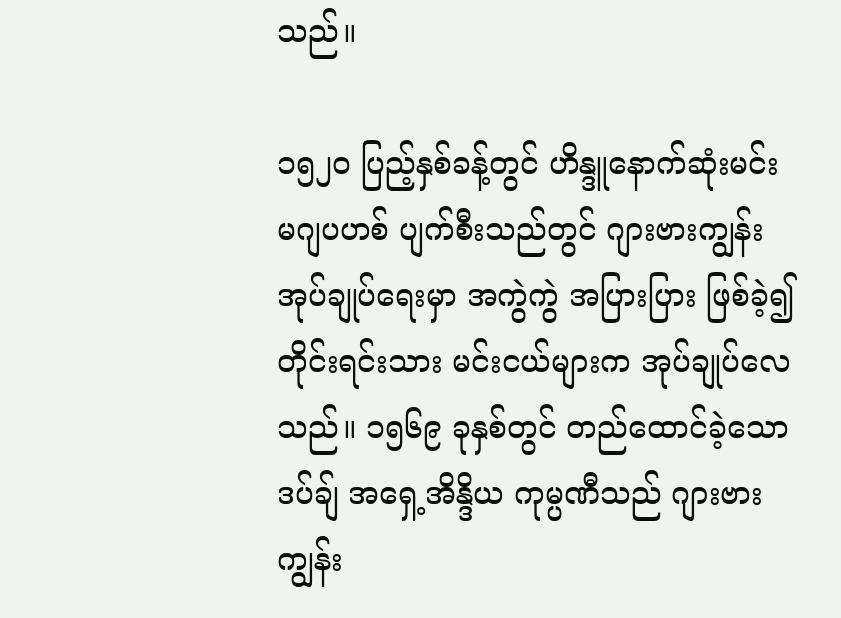သည်။

၁၅၂၀ ပြည့်နှစ်ခန့်တွင် ဟိန္ဒူနောက်ဆုံးမင်း မဂျပဟစ် ပျက်စီးသည်တွင် ဂျားဗားကျွန်း အုပ်ချုပ်ရေးမှာ အကွဲကွဲ အပြားပြား ဖြစ်ခဲ့၍ တိုင်းရင်းသား မင်းငယ်များက အုပ်ချုပ်လေသည်။ ၁၅၆၉ ခုနှစ်တွင် တည်ထောင်ခဲ့သော ဒပ်ချ် အရှေ့အိန္ဒိယ ကုမ္ပဏီသည် ဂျားဗားကျွန်း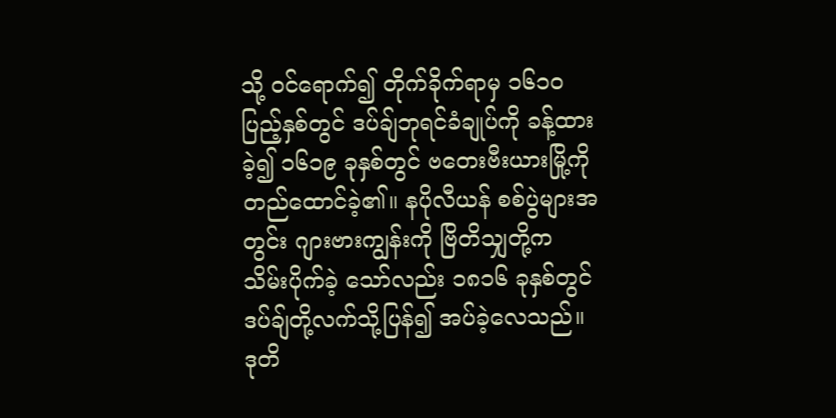သို့ ဝင်ရောက်၍ တိုက်ခိုက်ရာမှ ၁၆၁၀ ပြည့်နှစ်တွင် ဒပ်ချ်ဘုရင်ခံချုပ်ကို ခန့်ထားခဲ့၍ ၁၆၁၉ ခုနှစ်တွင် ဗတေးဗီးယားမြို့ကို တည်ထောင်ခဲ့၏။ နပိုလီယန် စစ်ပွဲများအတွင်း ဂျားဗားကျွန်းကို ဗြိတိသျှတို့က သိမ်းပိုက်ခဲ့ သော်လည်း ၁၈၁၆ ခုနှစ်တွင် ဒပ်ချ်တို့လက်သို့ပြန်၍ အပ်ခဲ့လေသည်။ ဒုတိ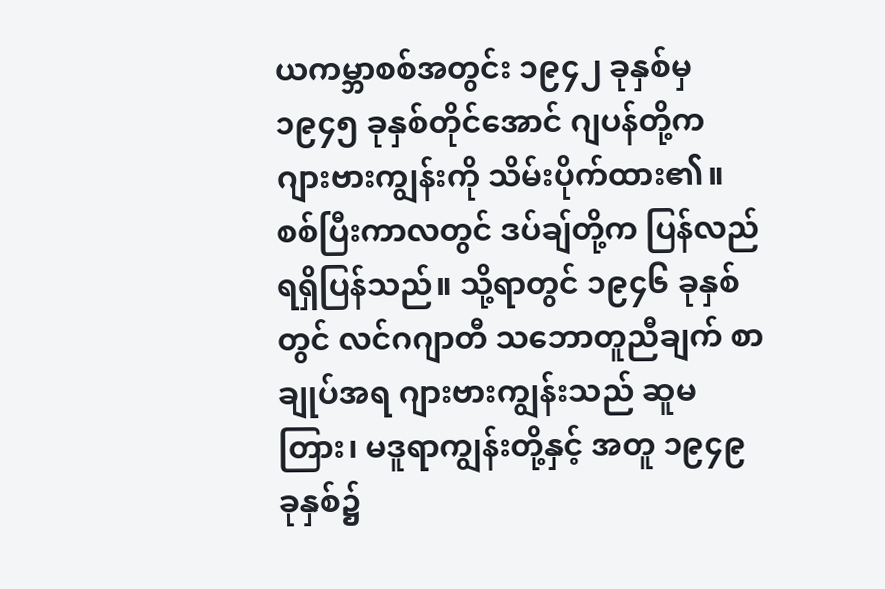ယကမ္ဘာစစ်အတွင်း ၁၉၄၂ ခုနှစ်မှ ၁၉၄၅ ခုနှစ်တိုင်အောင် ဂျပန်တို့က ဂျားဗားကျွန်းကို သိမ်းပိုက်ထား၏။ စစ်ပြီးကာလတွင် ဒပ်ချ်တို့က ပြန်လည် ရရှိပြန်သည်။ သို့ရာတွင် ၁၉၄၆ ခုနှစ်တွင် လင်ဂဂျာတီ သဘောတူညီချက် စာချုပ်အရ ဂျားဗားကျွန်းသည် ဆူမတြား၊ မဒူရာကျွန်းတို့နှင့် အတူ ၁၉၄၉ ခုနှစ်၌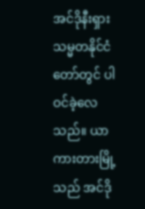အင်ဒိုနီးရှားသမ္မတနိုင်ငံတော်တွင် ပါဝင်ခဲ့လေသည်။ ယာကားတားမြို့သည် အင်ဒို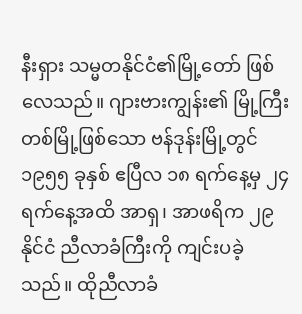နီးရှား သမ္မတနိုင်ငံ၏မြို့တော် ဖြစ်လေသည်။ ဂျားဗားကျွန်း၏ မြို့ကြီးတစ်မြို့ဖြစ်သော ဗန်ဒုန်းမြို့တွင် ၁၉၅၅ ခုနှစ် ဧပြီလ ၁၈ ရက်နေ့မှ ၂၄ ရက်နေ့အထိ အာရှ၊ အာဖရိက ၂၉ နိုင်ငံ ညီလာခံကြီးကို ကျင်းပခဲ့သည်။ ထိုညီလာခံ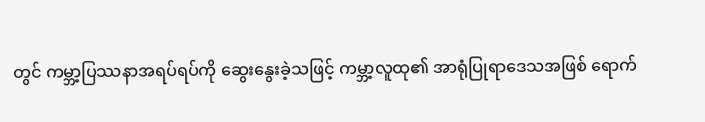တွင် ကမ္ဘာ့ပြဿနာအရပ်ရပ်ကို ဆွေးနွေးခဲ့သဖြင့် ကမ္ဘာ့လူထု၏ အာရုံပြုရာဒေသအဖြစ် ရောက်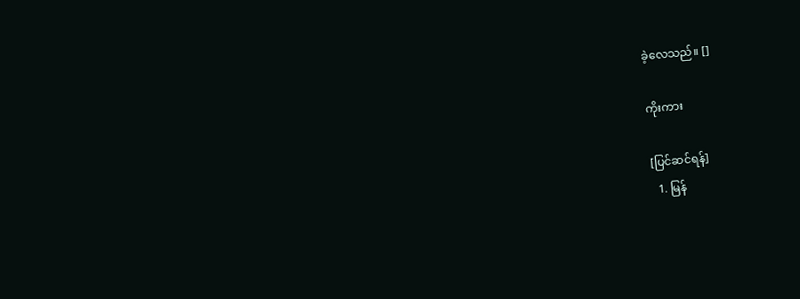ခဲ့လေသည်။ []

ကိုးကား

[ပြင်ဆင်ရန်]
  1. မြန်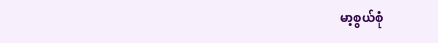မာ့စွယ်စုံ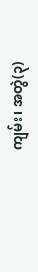ကျမ်း၊ အတွဲ(၃)